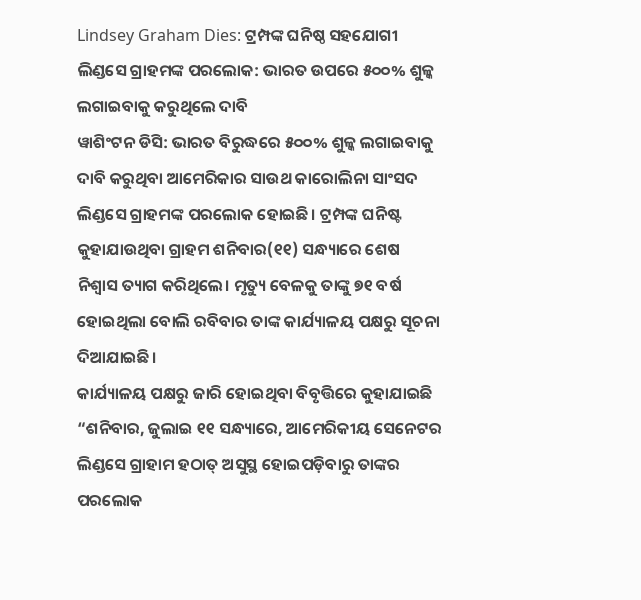Lindsey Graham Dies: ଟ୍ରମ୍ପଙ୍କ ଘନିଷ୍ଠ ସହଯୋଗୀ ଲିଣ୍ଡସେ ଗ୍ରାହମଙ୍କ ପରଲୋକ: ଭାରତ ଉପରେ ୫୦୦% ଶୁଳ୍କ ଲଗାଇବାକୁ କରୁଥିଲେ ଦାବି
ୱାଶିଂଟନ ଡିସି: ଭାରତ ବିରୁଦ୍ଧରେ ୫୦୦% ଶୁଳ୍କ ଲଗାଇବାକୁ ଦାବି କରୁଥିବା ଆମେରିକାର ସାଉଥ କାରୋଲିନା ସାଂସଦ ଲିଣ୍ଡସେ ଗ୍ରାହମଙ୍କ ପରଲୋକ ହୋଇଛି। ଟ୍ରମ୍ପଙ୍କ ଘନିଷ୍ଟ କୁହାଯାଉଥିବା ଗ୍ରାହମ ଶନିବାର(୧୧) ସନ୍ଧ୍ୟାରେ ଶେଷ ନିଶ୍ୱାସ ତ୍ୟାଗ କରିଥିଲେ। ମୃତ୍ୟୁ ବେଳକୁ ତାଙ୍କୁ ୭୧ ବର୍ଷ ହୋଇଥିଲା ବୋଲି ରବିବାର ତାଙ୍କ କାର୍ଯ୍ୟାଳୟ ପକ୍ଷରୁ ସୂଚନା ଦିଆଯାଇଛି।
କାର୍ଯ୍ୟାଳୟ ପକ୍ଷରୁ ଜାରି ହୋଇଥିବା ବିବୃତ୍ତିରେ କୁହାଯାଇଛି “ଶନିବାର, ଜୁଲାଇ ୧୧ ସନ୍ଧ୍ୟାରେ, ଆମେରିକୀୟ ସେନେଟର ଲିଣ୍ଡସେ ଗ୍ରାହାମ ହଠାତ୍ ଅସୁସ୍ଥ ହୋଇପଡ଼ିବାରୁ ତାଙ୍କର ପରଲୋକ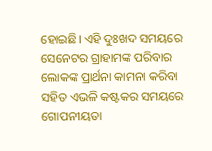ହୋଇଛି। ଏହି ଦୁଃଖଦ ସମୟରେ ସେନେଟର ଗ୍ରାହାମଙ୍କ ପରିବାର ଲୋକଙ୍କ ପ୍ରାର୍ଥନା କାମନା କରିବା ସହିତ ଏଭଳି କଷ୍ଟକର ସମୟରେ ଗୋପନୀୟତା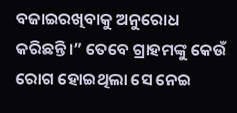ବଜାଇରଖିବାକୁ ଅନୁରୋଧ କରିଛନ୍ତି।” ତେବେ ଗ୍ରାହମଙ୍କୁ କେଉଁ ରୋଗ ହୋଇଥିଲା ସେ ନେଇ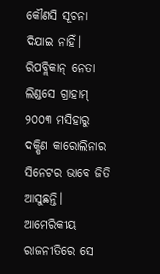କୌଣସି ସୂଚନା ଦିଯାଇ ନାହିଁ।
ରିପବ୍ଲିକାନ୍ ନେତା ଲିଣ୍ଡସେ ଗ୍ରାହାମ୍ ୨୦୦୩ ମସିହାରୁ ଦକ୍ଷିଣ କାରୋଲିନାର ସିନେଟର ଭାବେ ଜିତି ଆସୁଛନ୍ତି। ଆମେରିକୀୟ ରାଜନୀତିରେ ସେ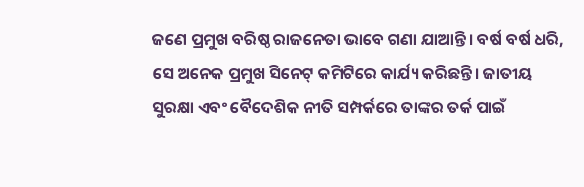ଜଣେ ପ୍ରମୁଖ ବରିଷ୍ଠ ରାଜନେତା ଭାବେ ଗଣା ଯାଆନ୍ତି। ବର୍ଷ ବର୍ଷ ଧରି, ସେ ଅନେକ ପ୍ରମୁଖ ସିନେଟ୍ କମିଟିରେ କାର୍ଯ୍ୟ କରିଛନ୍ତି। ଜାତୀୟ ସୁରକ୍ଷା ଏବଂ ବୈଦେଶିକ ନୀତି ସମ୍ପର୍କରେ ତାଙ୍କର ତର୍କ ପାଇଁ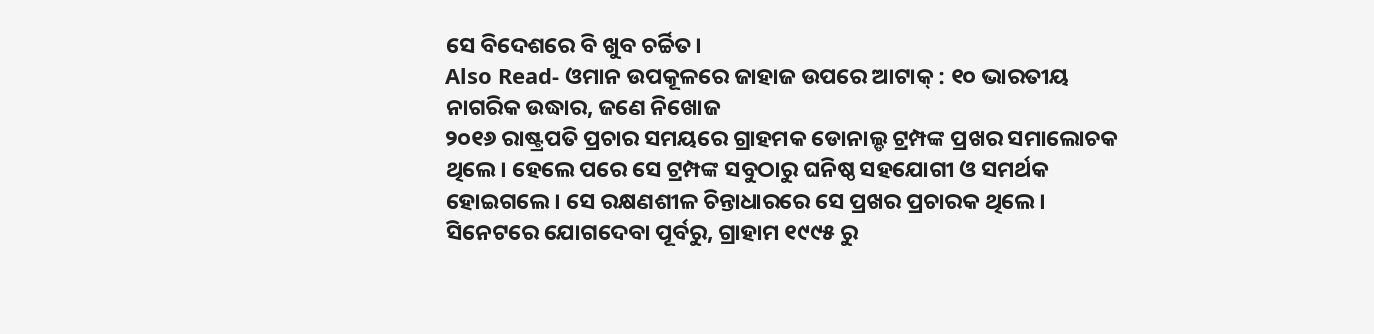ସେ ବିଦେଶରେ ବି ଖୁବ ଚର୍ଚ୍ଚିତ।
Also Read- ଓମାନ ଉପକୂଳରେ ଜାହାଜ ଉପରେ ଆଟାକ୍ : ୧୦ ଭାରତୀୟ ନାଗରିକ ଉଦ୍ଧାର, ଜଣେ ନିଖୋଜ
୨୦୧୬ ରାଷ୍ଟ୍ରପତି ପ୍ରଚାର ସମୟରେ ଗ୍ରାହମକ ଡୋନାଲ୍ଡ ଟ୍ରମ୍ପଙ୍କ ପ୍ରଖର ସମାଲୋଚକ ଥିଲେ। ହେଲେ ପରେ ସେ ଟ୍ରମ୍ପଙ୍କ ସବୁଠାରୁ ଘନିଷ୍ଠ ସହଯୋଗୀ ଓ ସମର୍ଥକ ହୋଇଗଲେ। ସେ ରକ୍ଷଣଶୀଳ ଚିନ୍ତାଧାରରେ ସେ ପ୍ରଖର ପ୍ରଚାରକ ଥିଲେ।
ସିନେଟରେ ଯୋଗଦେବା ପୂର୍ବରୁ, ଗ୍ରାହାମ ୧୯୯୫ ରୁ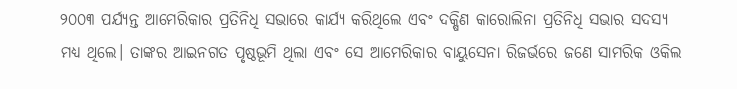୨୦୦୩ ପର୍ଯ୍ୟନ୍ତ ଆମେରିକାର ପ୍ରତିନିଧି ସଭାରେ କାର୍ଯ୍ୟ କରିଥିଲେ ଏବଂ ଦକ୍ଷିଣ କାରୋଲିନା ପ୍ରତିନିଧି ସଭାର ସଦସ୍ୟ ମଧ୍ୟ ଥିଲେ। ତାଙ୍କର ଆଇନଗତ ପୃଷ୍ଠଭୂମି ଥିଲା ଏବଂ ସେ ଆମେରିକାର ବାୟୁସେନା ରିଜର୍ଭରେ ଜଣେ ସାମରିକ ଓକିଲ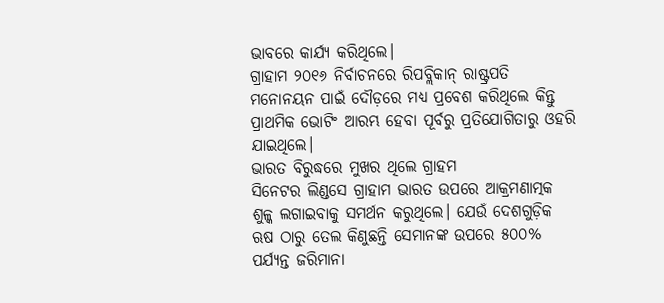ଭାବରେ କାର୍ଯ୍ୟ କରିଥିଲେ।
ଗ୍ରାହାମ ୨୦୧୬ ନିର୍ବାଚନରେ ରିପବ୍ଲିକାନ୍ ରାଷ୍ଟ୍ରପତି ମନୋନୟନ ପାଇଁ ଦୌଡ଼ରେ ମଧ୍ୟ ପ୍ରବେଶ କରିଥିଲେ କିନ୍ତୁ ପ୍ରାଥମିକ ଭୋଟିଂ ଆରମ୍ଭ ହେବା ପୂର୍ବରୁ ପ୍ରତିଯୋଗିତାରୁ ଓହରି ଯାଇଥିଲେ।
ଭାରତ ବିରୁଦ୍ଧରେ ମୁଖର ଥିଲେ ଗ୍ରାହମ
ସିନେଟର ଲିଣ୍ଡସେ ଗ୍ରାହାମ ଭାରତ ଉପରେ ଆକ୍ରମଣାତ୍ମକ ଶୁଳ୍କ ଲଗାଇବାକୁ ସମର୍ଥନ କରୁଥିଲେ। ଯେଉଁ ଦେଶଗୁଡ଼ିକ ଋଷ ଠାରୁ ତେଲ କିଣୁଛନ୍ତି ସେମାନଙ୍କ ଉପରେ ୫୦୦% ପର୍ଯ୍ୟନ୍ତ ଜରିମାନା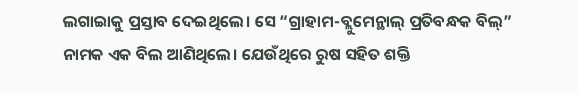ଲଗାଇାକୁ ପ୍ରସ୍ତାବ ଦେଇଥିଲେ। ସେ “ଗ୍ରାହାମ-ବ୍ଲୁମେନ୍ଥାଲ୍ ପ୍ରତିବନ୍ଧକ ବିଲ୍” ନାମକ ଏକ ବିଲ ଆଣିଥିଲେ। ଯେଉଁଥିରେ ରୁଷ ସହିତ ଶକ୍ତି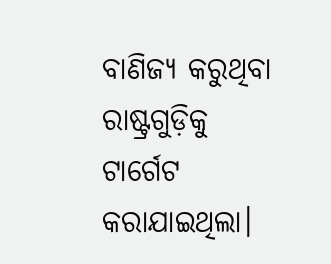ବାଣିଜ୍ୟ କରୁଥିବା ରାଷ୍ଟ୍ରଗୁଡ଼ିକୁ ଟାର୍ଗେଟ କରାଯାଇଥିଲା।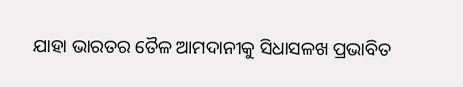ଯାହା ଭାରତର ତୈଳ ଆମଦାନୀକୁ ସିଧାସଳଖ ପ୍ରଭାବିତ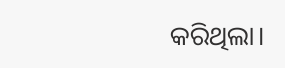କରିଥିଲା।